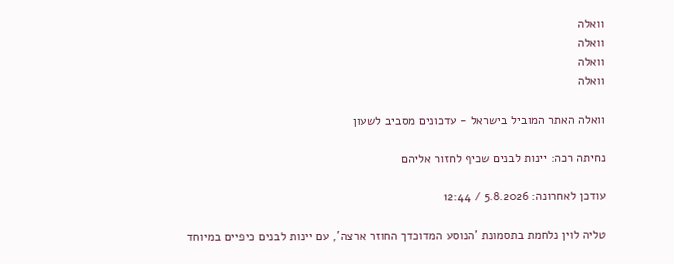וואלה
וואלה
וואלה
וואלה

וואלה האתר המוביל בישראל - עדכונים מסביב לשעון

נחיתה רכה: יינות לבנים שכיף לחזור אליהם

עודכן לאחרונה: 5.8.2026 / 12:44

טליה לוין נלחמת בתסמונת 'הנוסע המדוכדך החוזר ארצה', עם יינות לבנים כיפיים במיוחד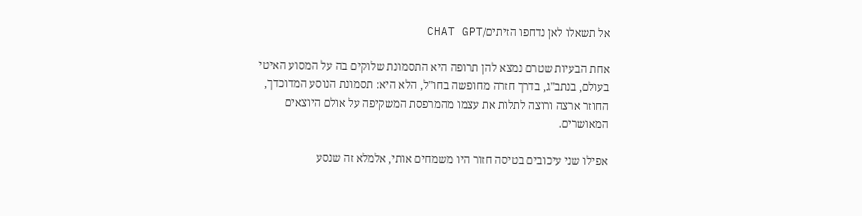אל תשאלו לאן נדחפו הזיתים/CHAT GPT

אחת הבעיות שטרם נמצא להן תרופה היא התסמונת שלוקים בה על המסוע האיטי בעולם, בנתב"ג, בדרך חזרה מחופשה בחו"ל, הלא היא: תסמונת הנוסע המדוכדך, החוזר ארצה ורוצה לתלות את עצמו מהמרפסת המשקיפה על אולם היוצאים המאושרים.

אפילו שני עיכובים בטיסה חזור היו משמחים אותי, אלמלא זה שנסע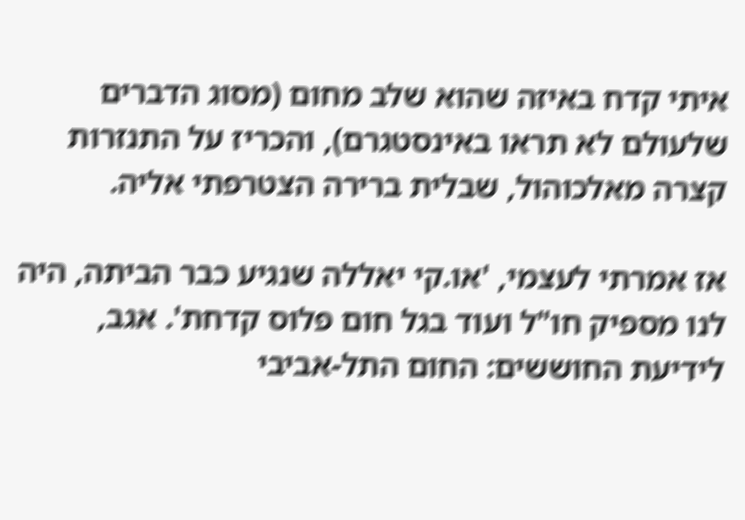איתי קדח באיזה שהוא שלב מחום (מסוג הדברים שלעולם לא תראו באינסטגרם), והכריז על התנזרות קצרה מאלכוהול, שבלית ברירה הצטרפתי אליה.

אז אמרתי לעצמי, 'או.קי יאללה שנגיע כבר הביתה, היה לנו מספיק חו"ל ועוד בגל חום פלוס קדחת'. אגב, לידיעת החוששים: החום התל-אביבי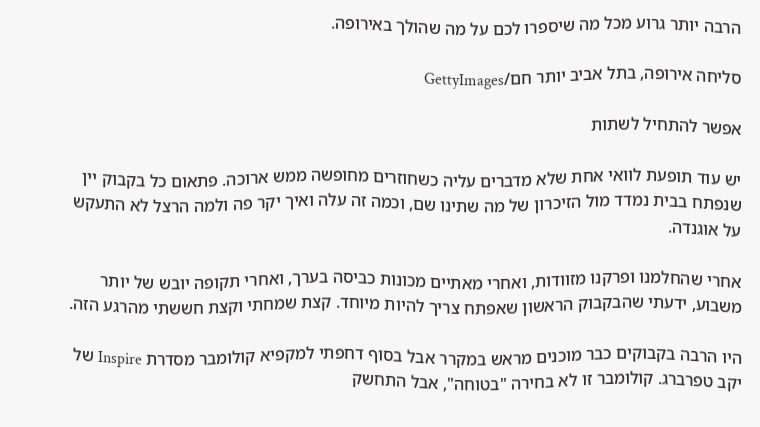הרבה יותר גרוע מכל מה שיספרו לכם על מה שהולך באירופה.

סליחה אירופה, בתל אביב יותר חם/GettyImages

אפשר להתחיל לשתות

יש עוד תופעת לוואי אחת שלא מדברים עליה כשחוזרים מחופשה ממש ארוכה. פתאום כל בקבוק יין שנפתח בבית נמדד מול הזיכרון של מה שתינו שם, וכמה זה עלה ואיך יקר פה ולמה הרצל לא התעקש על אוגנדה.

אחרי שהחלמנו ופרקנו מזוודות, ואחרי מאתיים מכונות כביסה בערך, ואחרי תקופה יובש של יותר משבוע, ידעתי שהבקבוק הראשון שאפתח צריך להיות מיוחד. קצת שמחתי וקצת חששתי מהרגע הזה.

היו הרבה בקבוקים כבר מוכנים מראש במקרר אבל בסוף דחפתי למקפיא קולומבר מסדרת Inspire של יקב טפרברג. קולומבר זו לא בחירה "בטוחה", אבל התחשק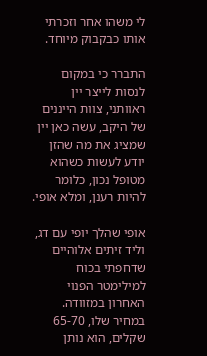לי משהו אחר וזכרתי אותו כבקבוק מיוחד.

התברר כי במקום לנסות לייצר יין ראוותני, צוות הייננים של היקב, עשה כאן יין שמציג את מה שהזן יודע לעשות כשהוא מטופל נכון, כלומר להיות רענן, ומלא אופי.

אופי שהלך יופי עם דג, וליד זיתים אלוהיים שדחפתי בכוח למילימטר הפנוי האחרון במזוודה. במחיר שלו, 65-70 שקלים, הוא נותן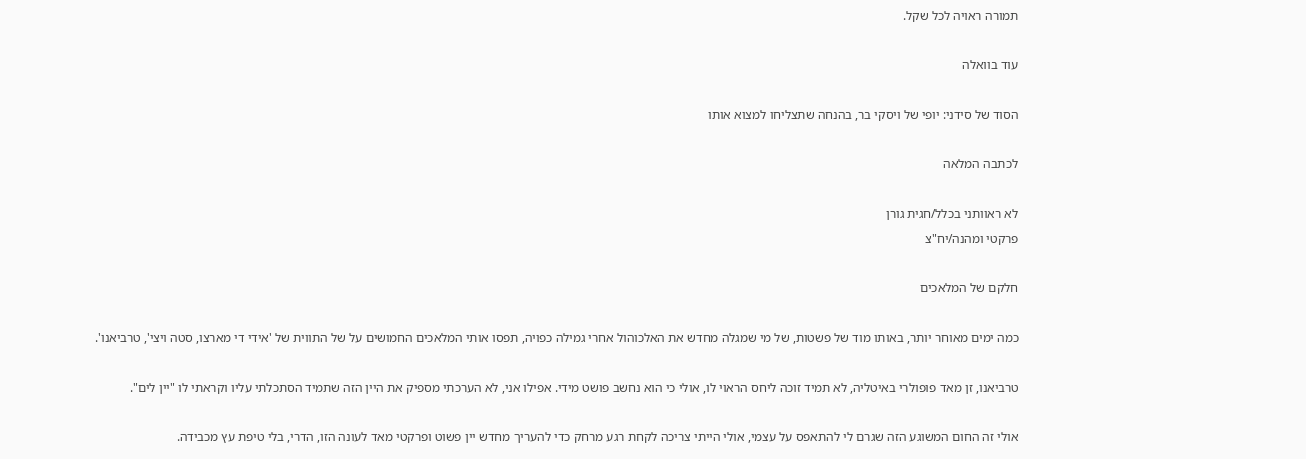תמורה ראויה לכל שקל.

עוד בוואלה

הסוד של סידני: יופי של ויסקי בר, בהנחה שתצליחו למצוא אותו

לכתבה המלאה

לא ראוותני בכלל/חגית גורן
פרקטי ומהנה/יח"צ

חלקם של המלאכים

כמה ימים מאוחר יותר, באותו מוד של פשטות, של מי שמגלה מחדש את האלכוהול אחרי גמילה כפויה, תפסו אותי המלאכים החמושים על של התווית של 'אידי די מארצו, סטה ויצי', טרביאנו'.

טרביאנו, זן מאד פופולרי באיטליה, לא תמיד זוכה ליחס הראוי לו, אולי כי הוא נחשב פושט מידי. אפילו אני, לא הערכתי מספיק את היין הזה שתמיד הסתכלתי עליו וקראתי לו "יין לים".

אולי זה החום המשוגע הזה שגרם לי להתאפס על עצמי, אולי הייתי צריכה לקחת רגע מרחק כדי להעריך מחדש יין פשוט ופרקטי מאד לעונה הזו, הדרי, בלי טיפת עץ מכבידה.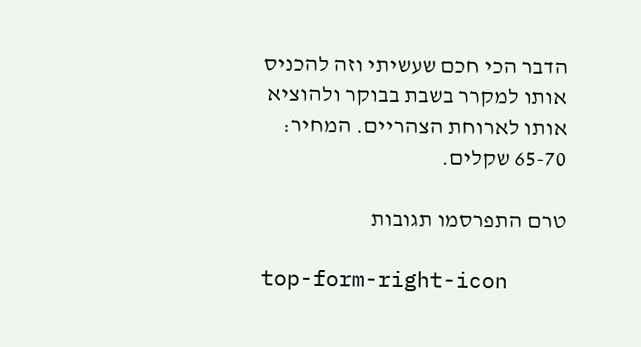הדבר הכי חכם שעשיתי וזה להכניס אותו למקרר בשבת בבוקר ולהוציא אותו לארוחת הצהריים. המחיר: 65-70 שקלים.

טרם התפרסמו תגובות

top-form-right-icon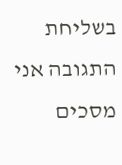בשליחת התגובה אני מסכים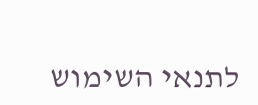לתנאי השימוש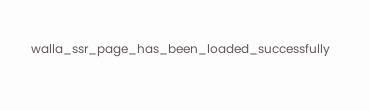walla_ssr_page_has_been_loaded_successfully